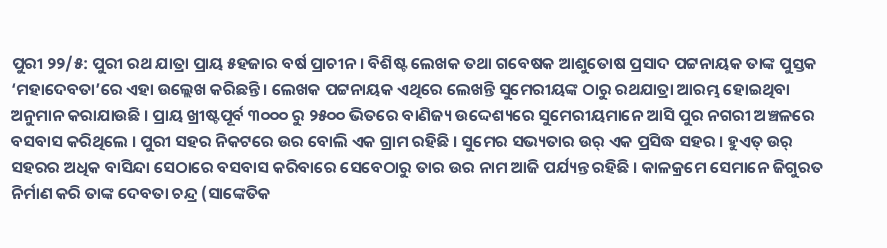ପୁରୀ ୨୨/୫: ପୁରୀ ରଥ ଯାତ୍ରା ପ୍ରାୟ ୫ହଜାର ବର୍ଷ ପ୍ରାଚୀନ । ବିଶିଷ୍ଟ ଲେଖକ ତଥା ଗବେଷକ ଆଶୁତୋଷ ପ୍ରସାଦ ପଟ୍ଟନାୟକ ତାଙ୍କ ପୁସ୍ତକ ‘ମହାଦେବତା’ରେ ଏହା ଉଲ୍ଲେଖ କରିଛନ୍ତି । ଲେଖକ ପଟ୍ଟନାୟକ ଏଥିରେ ଲେଖନ୍ତି ସୁମେରୀୟଙ୍କ ଠାରୁ ରଥଯାତ୍ରା ଆରମ୍ଭ ହୋଇଥିବା ଅନୁମାନ କରାଯାଉଛି । ପ୍ରାୟ ଖ୍ରୀଷ୍ଟପୂର୍ବ ୩୦୦୦ ରୁ ୨୫୦୦ ଭିତରେ ବାଣିଜ୍ୟ ଉଦ୍ଦେଶ୍ୟରେ ସୁମେରୀୟମାନେ ଆସି ପୁର ନଗରୀ ଅଞ୍ଚଳରେ ବସବାସ କରିଥିଲେ । ପୁରୀ ସହର ନିକଟରେ ଉର ବୋଲି ଏକ ଗ୍ରାମ ରହିଛି । ସୁମେର ସଭ୍ୟତାର ଉର୍ ଏକ ପ୍ରସିଦ୍ଧ ସହର । ହୁଏତ୍ ଉର୍ ସହରର ଅଧିକ ବାସିନ୍ଦା ସେଠାରେ ବସବାସ କରିବାରେ ସେବେଠାରୁ ତାର ଉର ନାମ ଆଜି ପର୍ଯ୍ୟନ୍ତ ରହିଛି । କାଳକ୍ରମେ ସେମାନେ ଜିଗୁରତ ନିର୍ମାଣ କରି ତାଙ୍କ ଦେବତା ଚନ୍ଦ୍ର (ସାଙ୍କେତିକ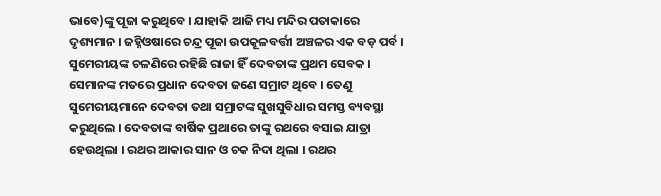ଭାବେ)ଙ୍କୁ ପୂଜା କରୁଥିବେ । ଯାହାକି ଆଜି ମଧ୍ୟ ମନ୍ଦିର ପତାକାରେ ଦୃଶ୍ୟମାନ । ଜହ୍ନିଓଷାରେ ଚନ୍ଦ୍ର ପୂଜା ଉପକୂଳବର୍ତ୍ତୀ ଅଞ୍ଚଳର ଏକ ବଡ଼ ପର୍ବ ।
ସୁମେରୀୟଙ୍କ ଚଳଣିରେ ରହିଛି ରାଜା ହିଁ ଦେବତାଙ୍କ ପ୍ରଥମ ସେବକ । ସେମାନଙ୍କ ମତରେ ପ୍ରଧାନ ଦେବତା ଜଣେ ସମ୍ରାଟ ଥିବେ । ତେଣୁ ସୁମେରୀୟମାନେ ଦେବତା ତଥା ସମ୍ରାଟଙ୍କ ସୁଖସୁବିଧାର ସମସ୍ତ ବ୍ୟବସ୍ଥା କରୁଥିଲେ । ଦେବତାଙ୍କ ବାର୍ଷିକ ପ୍ରଥାରେ ତାଙ୍କୁ ରଥରେ ବସାଇ ଯାତ୍ରା ହେଉଥିଲା । ରଥର ଆକାର ସାନ ଓ ଚକ ନିଦା ଥିଲା । ରଥର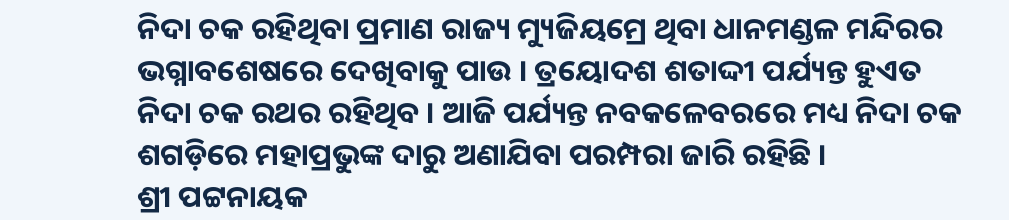ନିଦା ଚକ ରହିଥିବା ପ୍ରମାଣ ରାଜ୍ୟ ମ୍ୟୁଜିୟମ୍ରେ ଥିବା ଧାନମଣ୍ଡଳ ମନ୍ଦିରର ଭଗ୍ନାବଶେଷରେ ଦେଖିବାକୁ ପାଉ । ତ୍ରୟୋଦଶ ଶତାଦ୍ଦୀ ପର୍ଯ୍ୟନ୍ତ ହୁଏତ ନିଦା ଚକ ରଥର ରହିଥିବ । ଆଜି ପର୍ଯ୍ୟନ୍ତ ନବକଳେବରରେ ମଧ୍ୟ ନିଦା ଚକ ଶଗଡ଼ିରେ ମହାପ୍ରଭୁଙ୍କ ଦାରୁ ଅଣାଯିବା ପରମ୍ପରା ଜାରି ରହିଛି ।
ଶ୍ରୀ ପଟ୍ଟନାୟକ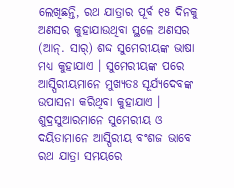ଲେଖିଛନ୍ତି, ରଥ ଯାତ୍ରାର ପୂର୍ବ ୧୫ ଦିନକୁ ଅଣସର କୁହାଯାଉଥିବା ସ୍ଥଳେ ଅଣସର (ଆନ୍. ସାର୍) ଶଦ୍ଦ ସୁମେରୀୟଙ୍କ ଭାଷା ମଧ୍ୟ କୁହାଯାଏ । ସୁମେରୀୟଙ୍କ ପରେ ଆସ୍ପିରୀୟମାନେ ମୁଖ୍ୟତଃ ସୂର୍ଯ୍ୟଦେବଙ୍କ ଉପାସନା କରିଥିବା କୁହାଯାଏ । ଶୁଦ୍ରସୁଆରମାନେ ସୁମେରୀୟ ଓ ଦୟିତାମାନେ ଆସ୍ପିରୀୟ ବଂଶଜ ଭାବେ ରଥ ଯାତ୍ରା ସମୟରେ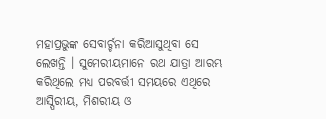ମହାପ୍ରଭୁଙ୍କ ସେବାର୍ଚ୍ଚନା କରିଆସୁଥିବା ସେ ଲେଖନ୍ତି । ସୁମେରୀୟମାନେ ରଥ ଯାତ୍ରା ଆରମ୍ଭ କରିଥିଲେ ମଧ୍ୟ ପରବର୍ତ୍ତୀ ସମୟରେ ଏଥିରେ ଆସ୍ପିରୀୟ, ମିଶରୀୟ ଓ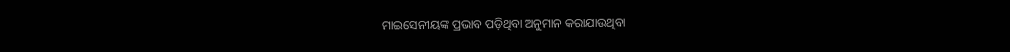ମାଇସେନୀୟଙ୍କ ପ୍ରଭାବ ପଡ଼ିଥିବା ଅନୁମାନ କରାଯାଉଥିବା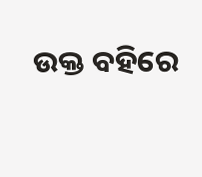ଉକ୍ତ ବହିରେ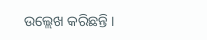ଉଲ୍ଲେଖ କରିଛନ୍ତି ।